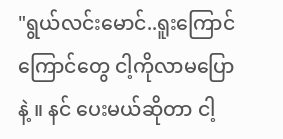"ရွယ်လင်းမောင်..ရူးကြောင်ကြောင်တွေ ငါ့ကိုလာမပြောနဲ့ ။ နင် ပေးမယ်ဆိုတာ ငါ့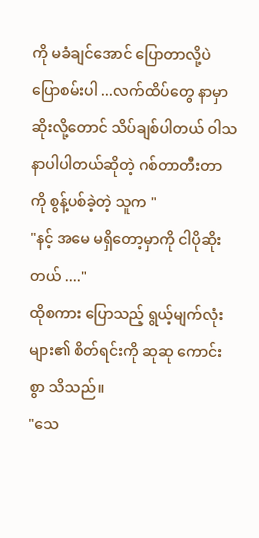ကို မခံချင်အောင် ပြောတာလို့ပဲ ပြောစမ်းပါ ...လက်ထိပ်တွေ နာမှာဆိုးလို့တောင် သိပ်ချစ်ပါတယ် ဝါသနာပါပါတယ်ဆိုတဲ့ ဂစ်တာတီးတာကို စွန့်ပစ်ခဲ့တဲ့ သူက "
"နင့် အမေ မရှိတော့မှာကို ငါပိုဆိုးတယ် ...."
ထိုစကား ပြောသည့် ရွယ့်မျက်လုံး များ၏ စိတ်ရင်းကို ဆုဆု ကောင်းစွာ သိသည်။
"သေ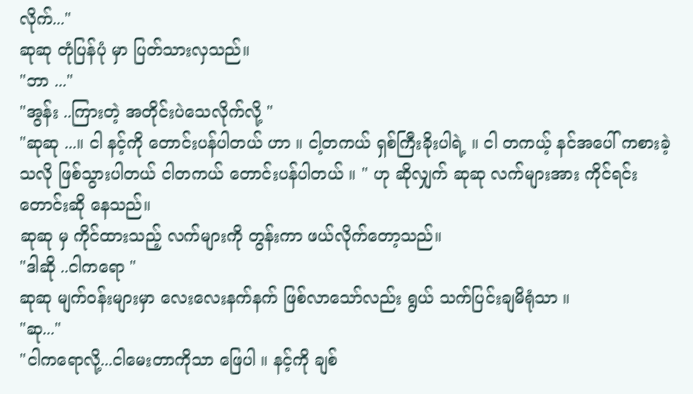လိုက်..."
ဆုဆု တုံပြန်ပုံ မှာ ပြတ်သားလှသည်။
"ဘာ ..."
"အွန်း ..ကြားတဲ့ အတိုင်းပဲသေလိုက်လို့ "
"ဆုဆု ...။ ငါ နင့်ကို တောင်းပန်ပါတယ် ဟာ ။ ငါ့တကယ် ရှစ်ကြီးခိုးပါရဲ့ ။ ငါ တကယ့် နင်အပေါ် ကစားခဲ့သလို ဖြစ်သွားပါတယ် ငါတကယ် တောင်းပန်ပါတယ် ။ " ဟု ဆိုလျှက် ဆုဆု လက်များအား ကိုင်ရင်း တောင်းဆို နေသည်။
ဆုဆု မှ ကိုင်ထားသည့် လက်များကို တွန်းကာ ဖယ်လိုက်တော့သည်။
"ဒါဆို ..ငါကရော "
ဆုဆု မျက်ဝန်းများမှာ လေးလေးနက်နက် ဖြစ်လာသော်လည်း ရွယ် သက်ပြင်းချမိရုံသာ ။
"ဆု..."
"ငါကရောလို့...ငါမေးတာကိုသာ ဖြေပါ ။ နင့်ကို ချစ်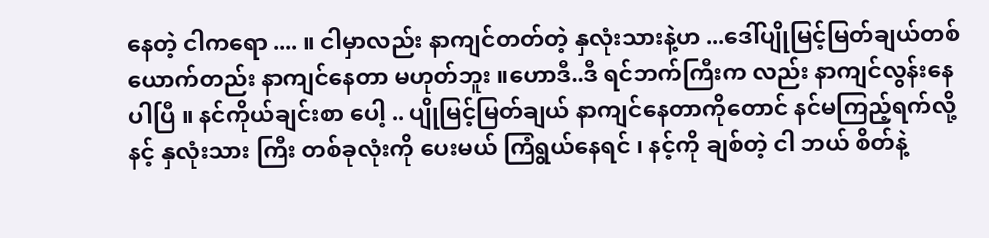နေတဲ့ ငါကရော .... ။ ငါမှာလည်း နာကျင်တတ်တဲ့ နှလုံးသားနဲ့ဟ ...ဒေါ်ပျိုမြင့်မြတ်ချယ်တစ်ယောက်တည်း နာကျင်နေတာ မဟုတ်ဘူး ။ဟောဒီ..ဒီ ရင်ဘက်ကြီးက လည်း နာကျင်လွန်းနေပါပြီ ။ နင်ကိုယ်ချင်းစာ ပေါ့ .. ပျိုမြင့်မြတ်ချယ် နာကျင်နေတာကိုတောင် နင်မကြည့်ရက်လို့ နင့် နှလုံးသား ကြီး တစ်ခုလုံးကို ပေးမယ် ကြံရွယ်နေရင် ၊ နင့်ကို ချစ်တဲ့ ငါ ဘယ် စိတ်နဲ့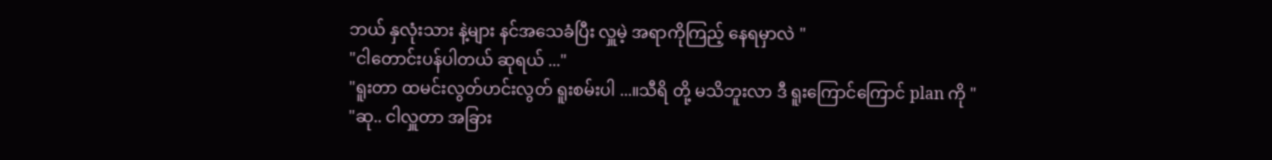ဘယ် နှလုံးသား နဲ့များ နင်အသေခံပြီး လှူမဲ့ အရာကိုကြည့် နေရမှာလဲ "
"ငါတောင်းပန်ပါတယ် ဆုရယ် ..."
"ရူးတာ ထမင်းလွတ်ဟင်းလွတ် ရူးစမ်းပါ ...။သီရိ တို့ မသိဘူးလာ ဒီ ရူးကြောင်ကြောင် plan ကို "
"ဆု.. ငါလှူတာ အခြား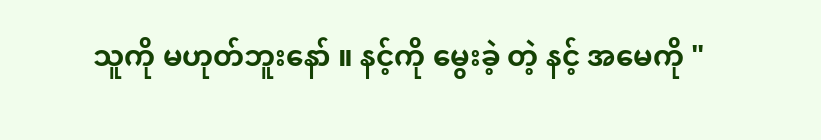သူကို မဟုတ်ဘူးနော် ။ နင့်ကို မွေးခဲ့ တဲ့ နင့် အမေကို "